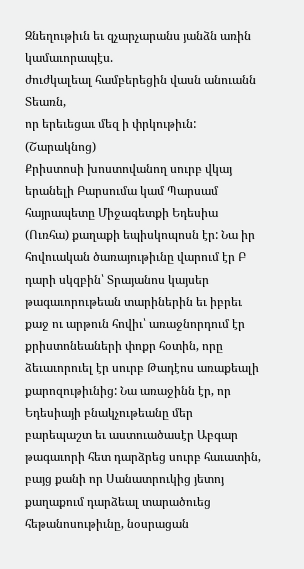Զնեղութիւն եւ զչարչարանս յանձն առին կամաւորապէս.
ժուժկալեալ համբերեցին վասն անուանն Տեառն,
որ երեւեցաւ մեզ ի փրկութիւն:
(Շարակնոց)
Քրիստոսի խոստովանող սուրբ վկայ երանելի Բարսումա կամ Պարսամ հայրապետը Միջագետքի Եդեսիա (Ուռհա) քաղաքի եպիսկոպոսն էր: Նա իր հովուական ծառայութիւնը վարում էր Բ դարի սկզբին՝ Տրայանոս կայսեր թագաւորութեան տարիներին եւ իբրեւ քաջ ու արթուն հովիւ՝ առաջնորդում էր քրիստոնեաների փոքր հօտին, որը ձեւաւորուել էր սուրբ Թադէոս առաքեալի քարոզութիւնից: Նա առաջինն էր, որ Եդեսիայի բնակչութեանը մեր բարեպաշտ եւ աստուածասէր Աբգար թագաւորի հետ դարձրեց սուրբ հաւատին, բայց քանի որ Սանատրուկից յետոյ քաղաքում դարձեալ տարածուեց հեթանոսութիւնը, նօսրացան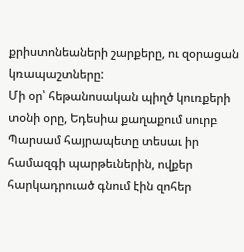քրիստոնեաների շարքերը, ու զօրացան կռապաշտները:
Մի օր՝ հեթանոսական պիղծ կուռքերի տօնի օրը, Եդեսիա քաղաքում սուրբ Պարսամ հայրապետը տեսաւ իր համազգի պարթեւներին, ովքեր հարկադրուած գնում էին զոհեր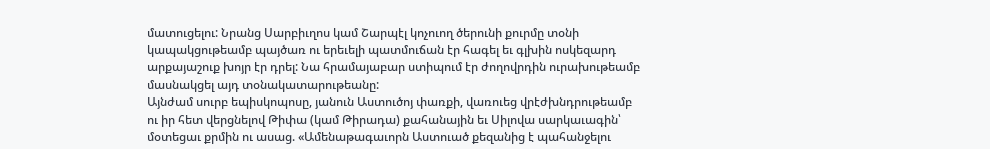մատուցելու: Նրանց Սարբիւղոս կամ Շարպէլ կոչուող ծերունի քուրմը տօնի կապակցութեամբ պայծառ ու երեւելի պատմուճան էր հագել եւ գլխին ոսկեզարդ արքայաշուք խոյր էր դրել: Նա հրամայաբար ստիպում էր ժողովրդին ուրախութեամբ մասնակցել այդ տօնակատարութեանը:
Այնժամ սուրբ եպիսկոպոսը, յանուն Աստուծոյ փառքի, վառուեց վրէժխնդրութեամբ ու իր հետ վերցնելով Թիփա (կամ Թիրադա) քահանային եւ Սիլովա սարկաւագին՝ մօտեցաւ քրմին ու ասաց. «Ամենաթագաւորն Աստուած քեզանից է պահանջելու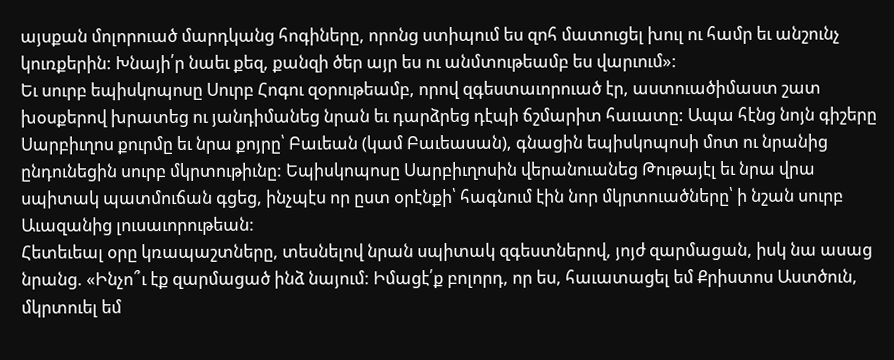այսքան մոլորուած մարդկանց հոգիները, որոնց ստիպում ես զոհ մատուցել խուլ ու համր եւ անշունչ կուռքերին: Խնայի՛ր նաեւ քեզ, քանզի ծեր այր ես ու անմտութեամբ ես վարւում»:
Եւ սուրբ եպիսկոպոսը Սուրբ Հոգու զօրութեամբ, որով զգեստաւորուած էր, աստուածիմաստ շատ խօսքերով խրատեց ու յանդիմանեց նրան եւ դարձրեց դէպի ճշմարիտ հաւատը: Ապա հէնց նոյն գիշերը Սարբիւղոս քուրմը եւ նրա քոյրը՝ Բաւեան (կամ Բաւեասան), գնացին եպիսկոպոսի մոտ ու նրանից ընդունեցին սուրբ մկրտութիւնը: Եպիսկոպոսը Սարբիւղոսին վերանուանեց Թութայէլ եւ նրա վրա սպիտակ պատմուճան գցեց, ինչպէս որ ըստ օրէնքի՝ հագնում էին նոր մկրտուածները՝ ի նշան սուրբ Աւազանից լուսաւորութեան:
Հետեւեալ օրը կռապաշտները, տեսնելով նրան սպիտակ զգեստներով, յոյժ զարմացան, իսկ նա ասաց նրանց. «Ինչո՞ւ էք զարմացած ինձ նայում: Իմացէ՛ք բոլորդ, որ ես, հաւատացել եմ Քրիստոս Աստծուն, մկրտուել եմ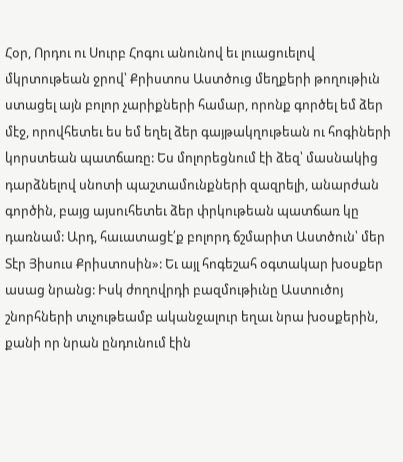Հօր, Որդու ու Սուրբ Հոգու անունով եւ լուացուելով մկրտութեան ջրով՝ Քրիստոս Աստծուց մեղքերի թողութիւն ստացել այն բոլոր չարիքների համար, որոնք գործել եմ ձեր մէջ, որովհետեւ ես եմ եղել ձեր գայթակղութեան ու հոգիների կորստեան պատճառը: Ես մոլորեցնում էի ձեզ՝ մասնակից դարձնելով սնոտի պաշտամունքների զազրելի, անարժան գործին, բայց այսուհետեւ ձեր փրկութեան պատճառ կը դառնամ: Արդ, հաւատացէ՛ք բոլորդ ճշմարիտ Աստծուն՝ մեր Տէր Յիսուս Քրիստոսին»: Եւ այլ հոգեշահ օգտակար խօսքեր ասաց նրանց: Իսկ ժողովրդի բազմութիւնը Աստուծոյ շնորհների տւչութեամբ ականջալուր եղաւ նրա խօսքերին, քանի որ նրան ընդունում էին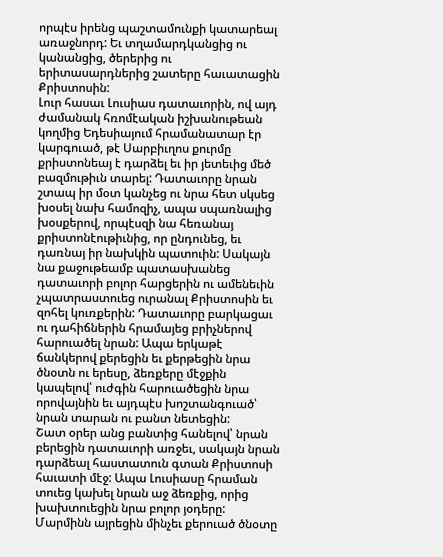որպէս իրենց պաշտամունքի կատարեալ առաջնորդ: Եւ տղամարդկանցից ու կանանցից, ծերերից ու երիտասարդներից շատերը հաւատացին Քրիստոսին:
Լուր հասաւ Լուսիաս դատաւորին, ով այդ ժամանակ հռոմէական իշխանութեան կողմից Եդեսիայում հրամանատար էր կարգուած, թէ Սարբիւղոս քուրմը քրիստոնեայ է դարձել եւ իր յետեւից մեծ բազմութիւն տարել: Դատաւորը նրան շտապ իր մօտ կանչեց ու նրա հետ սկսեց խօսել նախ համոզիչ, ապա սպառնալից խօսքերով, որպէսզի նա հեռանայ քրիստոնէութիւնից, որ ընդունեց, եւ դառնայ իր նախկին պատուին: Սակայն նա քաջութեամբ պատասխանեց դատաւորի բոլոր հարցերին ու ամենեւին չպատրաստուեց ուրանալ Քրիստոսին եւ զոհել կուռքերին: Դատաւորը բարկացաւ ու դահիճներին հրամայեց բրիչներով հարուածել նրան: Ապա երկաթէ ճանկերով քերեցին եւ քերթեցին նրա ծնօտն ու երեսը, ձեռքերը մէջքին կապելով՝ ուժգին հարուածեցին նրա որովայնին եւ այդպէս խոշտանգուած՝ նրան տարան ու բանտ նետեցին:
Շատ օրեր անց բանտից հանելով՝ նրան բերեցին դատաւորի առջեւ, սակայն նրան դարձեալ հաստատուն գտան Քրիստոսի հաւատի մէջ: Ապա Լուսիասը հրաման տուեց կախել նրան աջ ձեռքից, որից խախտուեցին նրա բոլոր յօդերը: Մարմինն այրեցին մինչեւ քերուած ծնօտը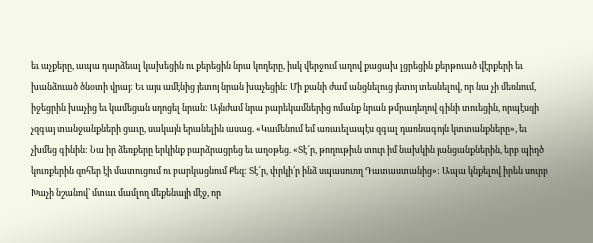եւ աչքերը, ապա դարձեալ կախեցին ու քերեցին նրա կողերը, իսկ վերջում աղով քացախ լցրեցին քերթուած վէրքերի եւ խանձուած ծնօտի վրայ: Եւ այս ամէնից յետոյ նրան խաչեցին: Մի քանի ժամ անցնելուց յետոյ տեսնելով, որ նա չի մեռնում, իջեցրին խաչից եւ կամեցան սղոցել նրան: Այնժամ նրա բարեկամներից ոմանք նրան թմրադեղով գինի տուեցին, որպէսզի չզգայ տանջանքների ցաւը, սակայն երանելին ասաց. «Կամենում եմ առաւելապէս զգալ դառնագոյն կտտանքները», եւ չխմեց գինին: Նա իր ձեռքերը երկինք բարձրացրեց եւ աղօթեց. «Տէ՜ր, թողութիւն տուր իմ նախկին յանցանքներին, երբ պիղծ կուռքերին զոհեր էի մատուցում ու բարկացնում Քեզ: Տէ՜ր, փրկի՛ր ինձ սպասուող Դատաստանից»: Ապա կնքելով իրեն սուրբ Խաչի նշանով՝ մտաւ մամլող մեքենայի մէջ, որ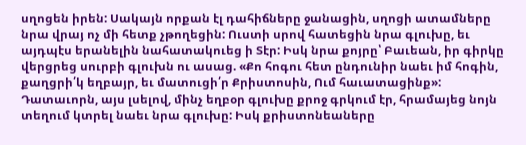սղոցեն իրեն: Սակայն որքան էլ դահիճները ջանացին, սղոցի ատամները նրա վրայ ոչ մի հետք չթողեցին: Ուստի սրով հատեցին նրա գլուխը, եւ այդպէս երանելին նահատակուեց ի Տէր: Իսկ նրա քոյրը՝ Բաւեան, իր գիրկը վերցրեց սուրբի գլուխն ու ասաց. «Քո հոգու հետ ընդունիր նաեւ իմ հոգին, քաղցրի՛կ եղբայր, եւ մատուցի՛ր Քրիստոսին, Ում հաւատացինք»: Դատաւորն, այս լսելով, մինչ եղբօր գլուխը քրոջ գրկում էր, հրամայեց նոյն տեղում կտրել նաեւ նրա գլուխը: Իսկ քրիստոնեաները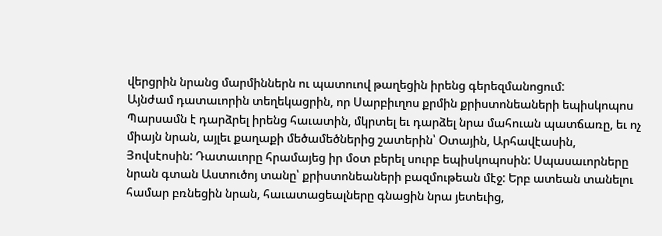վերցրին նրանց մարմիններն ու պատուով թաղեցին իրենց գերեզմանոցում:
Այնժամ դատաւորին տեղեկացրին, որ Սարբիւղոս քրմին քրիստոնեաների եպիսկոպոս Պարսամն է դարձրել իրենց հաւատին, մկրտել եւ դարձել նրա մահուան պատճառը, եւ ոչ միայն նրան, այլեւ քաղաքի մեծամեծներից շատերին՝ Օտային, Արհավէասին, Յովսէոսին: Դատաւորը հրամայեց իր մօտ բերել սուրբ եպիսկոպոսին: Սպասաւորները նրան գտան Աստուծոյ տանը՝ քրիստոնեաների բազմութեան մէջ: Երբ ատեան տանելու համար բռնեցին նրան, հաւատացեալները գնացին նրա յետեւից,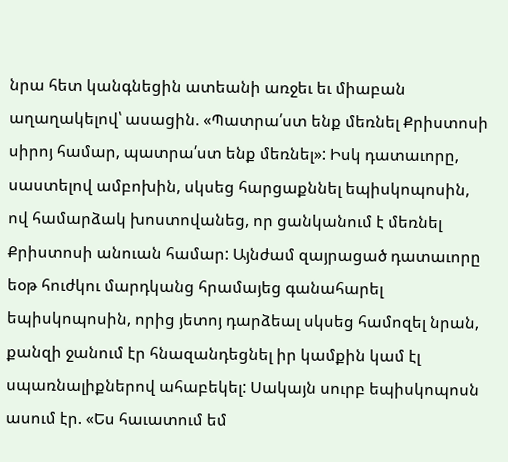նրա հետ կանգնեցին ատեանի առջեւ եւ միաբան աղաղակելով՝ ասացին. «Պատրա՛ստ ենք մեռնել Քրիստոսի սիրոյ համար, պատրա՛ստ ենք մեռնել»: Իսկ դատաւորը, սաստելով ամբոխին, սկսեց հարցաքննել եպիսկոպոսին, ով համարձակ խոստովանեց, որ ցանկանում է մեռնել Քրիստոսի անուան համար: Այնժամ զայրացած դատաւորը եօթ հուժկու մարդկանց հրամայեց գանահարել եպիսկոպոսին, որից յետոյ դարձեալ սկսեց համոզել նրան, քանզի ջանում էր հնազանդեցնել իր կամքին կամ էլ սպառնալիքներով ահաբեկել: Սակայն սուրբ եպիսկոպոսն ասում էր. «Ես հաւատում եմ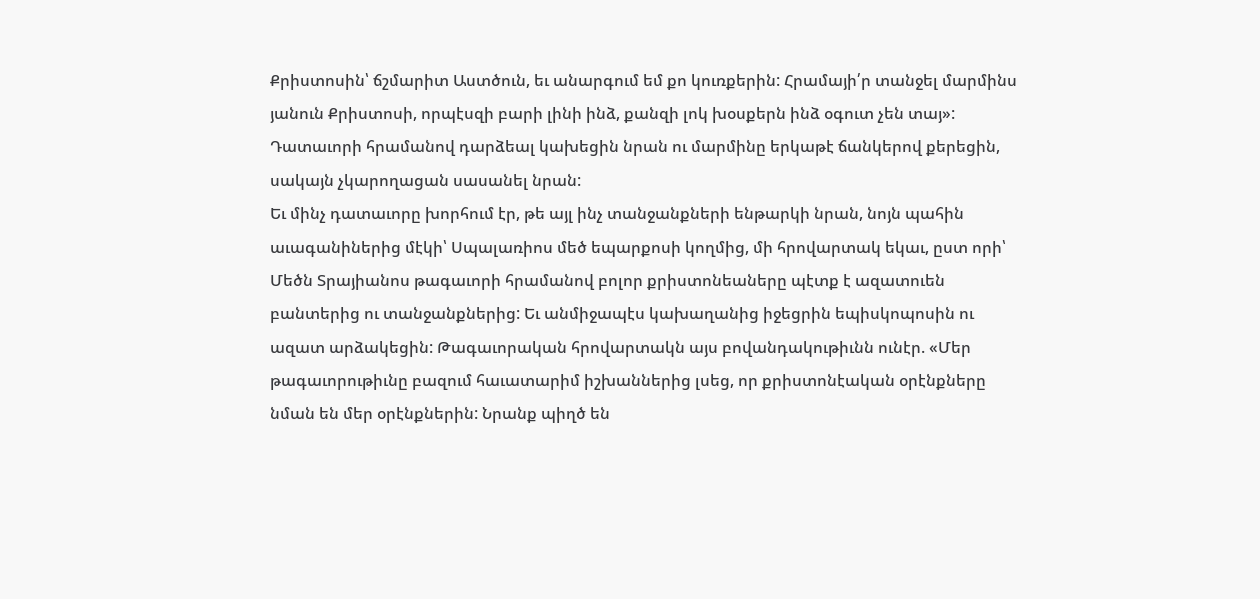Քրիստոսին՝ ճշմարիտ Աստծուն, եւ անարգում եմ քո կուռքերին: Հրամայի՛ր տանջել մարմինս յանուն Քրիստոսի, որպէսզի բարի լինի ինձ, քանզի լոկ խօսքերն ինձ օգուտ չեն տայ»: Դատաւորի հրամանով դարձեալ կախեցին նրան ու մարմինը երկաթէ ճանկերով քերեցին, սակայն չկարողացան սասանել նրան:
Եւ մինչ դատաւորը խորհում էր, թե այլ ինչ տանջանքների ենթարկի նրան, նոյն պահին աւագանիներից մէկի՝ Սպալառիոս մեծ եպարքոսի կողմից, մի հրովարտակ եկաւ, ըստ որի՝ Մեծն Տրայիանոս թագաւորի հրամանով բոլոր քրիստոնեաները պէտք է ազատուեն բանտերից ու տանջանքներից: Եւ անմիջապէս կախաղանից իջեցրին եպիսկոպոսին ու ազատ արձակեցին: Թագաւորական հրովարտակն այս բովանդակութիւնն ունէր. «Մեր թագաւորութիւնը բազում հաւատարիմ իշխաններից լսեց, որ քրիստոնէական օրէնքները նման են մեր օրէնքներին: Նրանք պիղծ են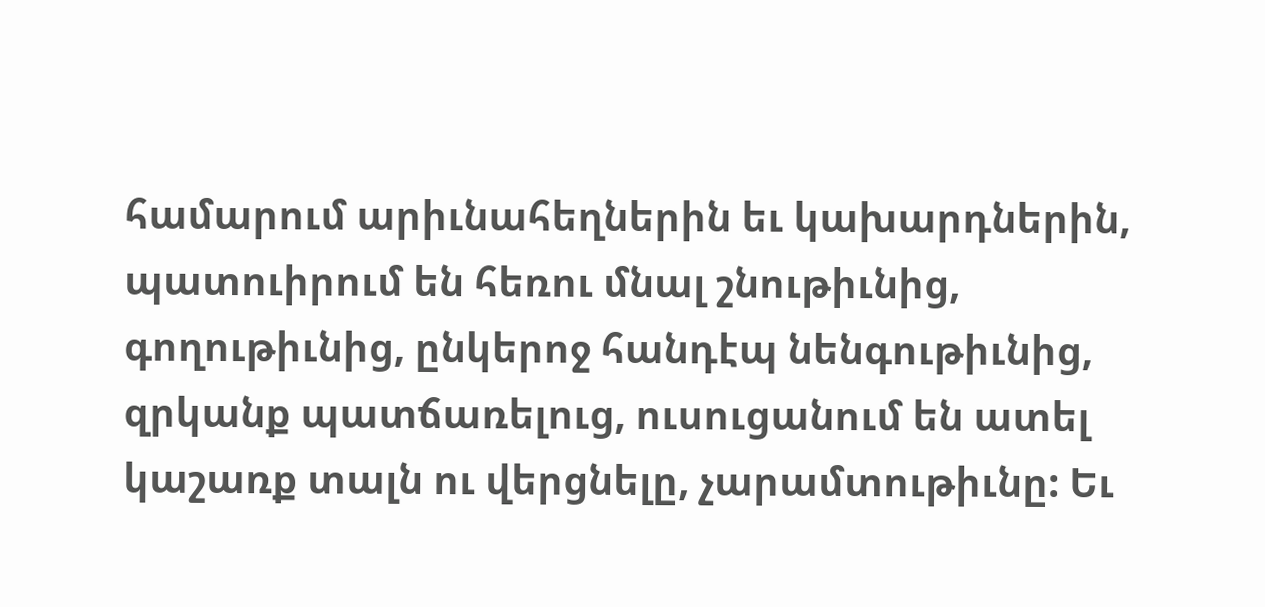համարում արիւնահեղներին եւ կախարդներին, պատուիրում են հեռու մնալ շնութիւնից, գողութիւնից, ընկերոջ հանդէպ նենգութիւնից, զրկանք պատճառելուց, ուսուցանում են ատել կաշառք տալն ու վերցնելը, չարամտութիւնը: Եւ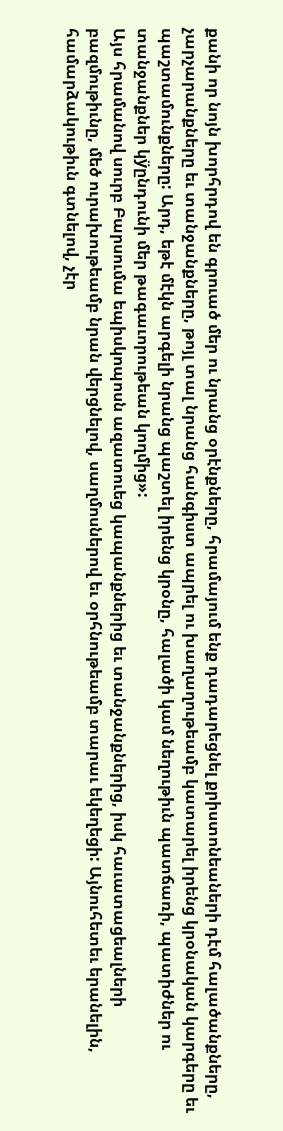քանի որ նոյն խորհրդով են գրուած մեր ու նրանց օրէնքները, հրամայում ենք դադարեցնել քրիստոնեաների դէմ հալածանքները, չարչարանքները եւ տանջանքները, թոյլ տալ նրանց հանգիստ ապրել ու խաղաղութեամբ կատարել իրենց կրօնական կարգերը եւ պաշտամունքները: Արդ, եթէ մէկն արգելի նրանց պաշտել իրենց կրօնը, հալածի կամ նեղութիւն պատճառի, պատիժներ ու տանջանքներ կÿընդունի մեր թագաւորութեան կողմից»:
Այս հրամանով սուրբ Բարսումա եպիսկոպոսն ազատուեց կապանքներից եւ տանջանքներից, իսկ հաւատացեալների բազմութիւնը, մեծ ուրախութեամբ նրան վերցնելով, սաղմոսներով եւ օրհնութեամբ տարաւ եկեղեցի: Այնուհետեւ երանելին, համարձակութիւն գտնելով, չէր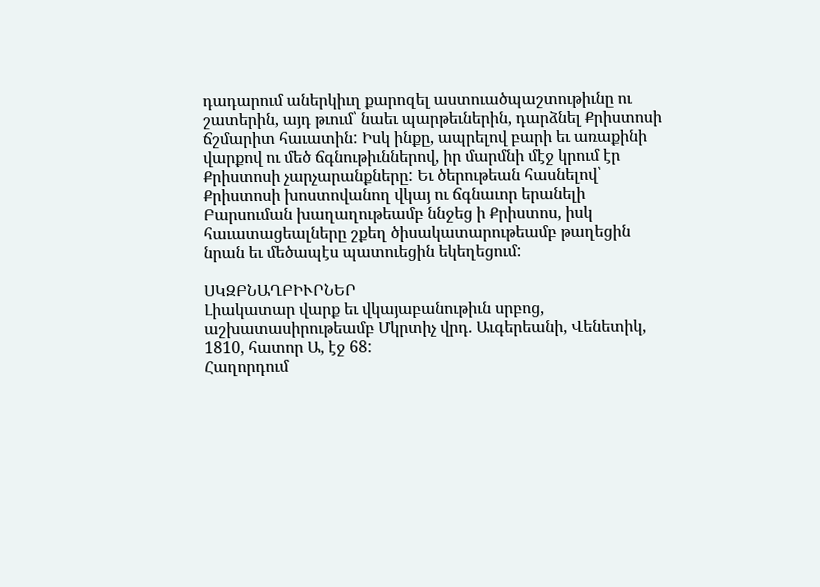դադարում աներկիւղ քարոզել աստուածպաշտութիւնը ու շատերին, այդ թւում՝ նաեւ պարթեւներին, դարձնել Քրիստոսի ճշմարիտ հաւատին: Իսկ ինքը, ապրելով բարի եւ առաքինի վարքով ու մեծ ճգնութիւններով, իր մարմնի մէջ կրում էր Քրիստոսի չարչարանքները: Եւ ծերութեան հասնելով՝ Քրիստոսի խոստովանող վկայ ու ճգնաւոր երանելի Բարսուման խաղաղութեամբ ննջեց ի Քրիստոս, իսկ հաւատացեալները շքեղ ծիսակատարութեամբ թաղեցին նրան եւ մեծապէս պատուեցին եկեղեցում:

ՍԿԶԲՆԱՂԲԻՒՐՆԵՐ
Լիակատար վարք եւ վկայաբանութիւն սրբոց, աշխատասիրութեամբ Մկրտիչ վրդ. Աւգերեանի, Վենետիկ, 1810, հատոր Ա, էջ 68:
Հաղորդում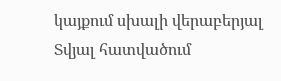կայքում սխալի վերաբերյալ
Տվյալ հատվածում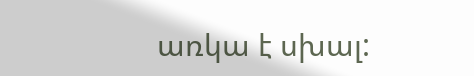առկա է սխալ: